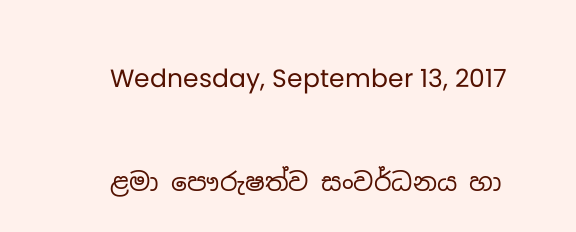Wednesday, September 13, 2017

ළමා පෞරුෂත්ව සංවර්ධනය හා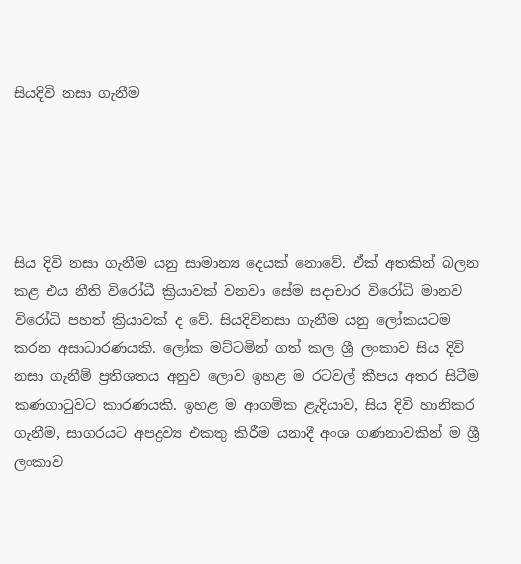සියදිවි නසා ගැනීම





සිය දිවි නසා ගැනීම යනු සාමාන්‍ය දෙයක් නොවේ. ඒක් අතකින් බලන කළ එය නීති විරෝධී ක්‍රියාවක් වනවා සේම සදාචාර විරෝධි මානව විරෝධි පහත් ක්‍රියාවක් ද වේ. සියදිවිනසා ගැනීම යනු ලෝකයටම කරන අසාධාරණයකි. ලෝක මට්ටමින් ගත් කල ශ්‍රී ලංකාව සිය දිවි නසා ගැනීම් ප්‍රතිශතය අනුව ලොව ඉහළ ම රටවල් කීපය අතර සිටීම කණගාටුවට කාරණයකි. ඉහළ ම ආගමික ළැදියාව, සිය දිවි හානිකර ගැනීම, සාගරයට අපද්‍රව්‍ය එකතු කිරීම යනාදී අංශ ගණනාවකින් ම ශ්‍රී ලංකාව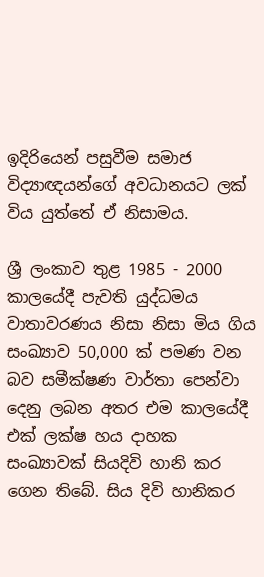ඉදිරියෙන් පසුවීම සමාජ විද්‍යාඥයන්ගේ අවධානයට ලක් විය යුත්තේ ඒ නිසාමය.

ශ්‍රී ලංකාව තුළ 1985 - 2000 කාලයේදී පැවති යුද්ධමය වාතාවරණය නිසා නිසා මිය ගිය සංඛ්‍යාව 50,000 ක් පමණ වන බව සමීක්ෂණ වාර්තා පෙන්වා දෙනු ලබන අතර එම කාලයේදී එක් ලක්ෂ හය දාහක සංඛ්‍යාවක් සියදිවි හානි කර ගෙන තිබේ. සිය දිවි හානිකර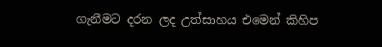ගැනීමට දරන ලද උත්සාහය එමෙන් කිහිප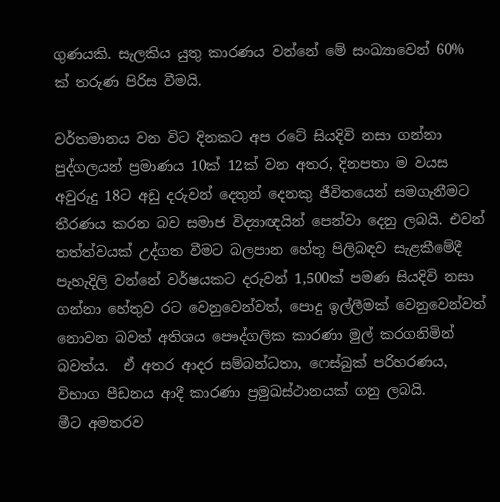ගුණයකි. සැලකිය යුතු කාරණය වන්නේ මේ සංඛ්‍යාවෙන් 60% ක් තරුණ පිරිස වීමයි.

වර්තමානය වන විට දිනකට අප රටේ සියදිවි නසා ගන්නා පුද්ගලයන් ප්‍රමාණය 10ක් 12ක් වන අතර, දිනපතා ම වයස අවුරුදු 18ට අඩු දරුවන් දෙතුන් දෙනකු ජීවිතයෙන් සමගැනීමට තීරණය කරන බව සමාජ විද්‍යාඥයින් පෙන්වා දෙනු ලබයි. එවන් තත්ත්වයක් උද්ගත වීමට බලපාන හේතු පිලිබඳව සැළකීමේදී පැහැදිලි වන්නේ වර්ෂයකට දරුවන් 1,500ක් පමණ සියදිවි නසා ගන්නා හේතුව රට වෙනුවෙන්වත්, පොදු ඉල්ලීමක් වෙනුවෙන්වත් නොවන බවත් අතිශය පෞද්ගලික කාරණා මුල් කරගනිමින් බවත්ය.  ඒ අතර ආදර සම්බන්ධතා, ෆෙස්බුක් පරිහරණය, විභාග පීඩනය ආදී කාරණා ප්‍රමුඛස්ථානයක් ගනු ලබයි.
මීට අමතරව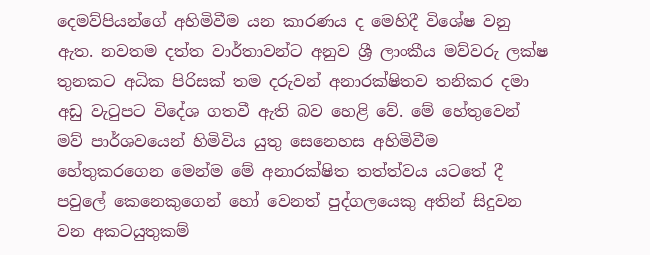දෙමව්පියන්ගේ අහිමිවීම යන කාරණය ද මෙහිදී විශේෂ වනු ඇත. නවතම දත්ත වාර්තාවන්ට අනුව ශ්‍රී ලාංකීය මව්වරු ලක්ෂ තුනකට අධික පිරිසක් තම දරුවන් අනාරක්ෂිතව තනිකර දමා අඩු වැටුපට විදේශ ගතවී ඇති බව හෙළි වේ. මේ හේතුවෙන් මව් පාර්ශවයෙන් හිමිවිය යුතු සෙනෙහස අහිමිවීම හේතුකරගෙන මෙන්ම මේ අනාරක්ෂිත තත්ත්වය යටතේ දී පවුලේ කෙනෙකුගෙන් හෝ වෙනත් පුද්ගලයෙකු අතින් සිදුවන වන අකටයුතුකම්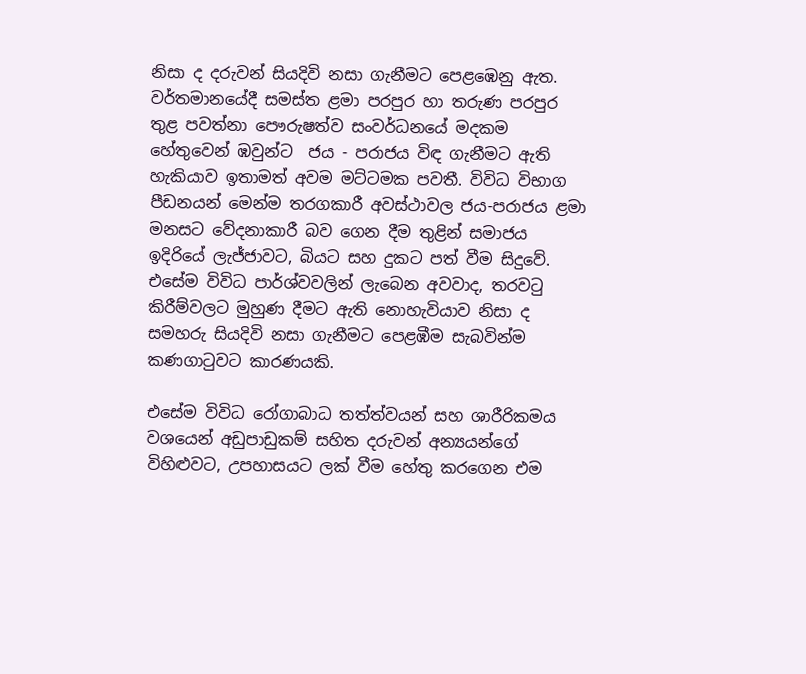නිසා ද දරුවන් සියදිවි නසා ගැනීමට පෙළඹෙනු ඇත.
වර්තමානයේදී සමස්ත ළමා පරපුර හා තරුණ පරපුර තුළ පවත්නා පෞරුෂත්ව සංවර්ධනයේ මදකම හේතුවෙන් ඹවුන්ට  ජය - පරාජය විඳ ගැනීමට ඇති හැකියාව ඉතාමත් අවම මට්ටමක පවතී. විවිධ විභාග පීඩනයන් මෙන්ම තරගකාරී අවස්ථාවල ජය-පරාජය ළමා මනසට වේදනාකාරී බව ගෙන දීම තුළින් සමාජය ඉදිරියේ ලැජ්ජාවට, බියට සහ දුකට පත් වීම සිදුවේ. එසේම විවිධ පාර්ශ්වවලින් ලැබෙන අවවාද, තරවටු කිරීම්වලට මුහුණ දීමට ඇති නොහැවියාව නිසා ද සමහරු සියදිවි නසා ගැනීමට පෙළඹීම සැබවින්ම කණගාටුවට කාරණයකි.

එසේම විවිධ රෝගාබාධ තත්ත්වයන් සහ ශාරීරිකමය වශයෙන් අඩුපාඩුකම් සහිත දරුවන් අන්‍යයන්ගේ විහිළුවට, උපහාසයට ලක් වීම හේතු කරගෙන එම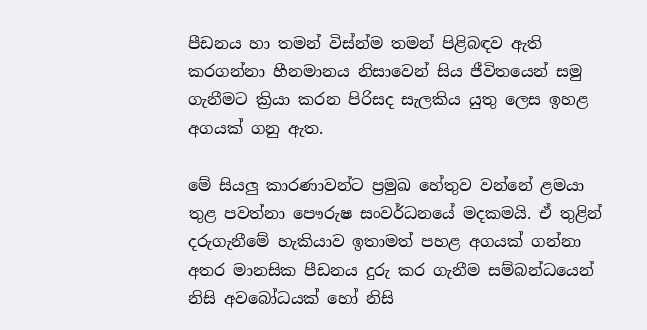පීඩනය හා තමන් විස්න්ම තමන් පිළිබඳව ඇති කරගන්නා හීනමානය නිසාවෙන් සිය ජීවිතයෙන් සමු ගැනීමට ක්‍රියා කරන පිරිසද සැලකිය යුතු ලෙස ඉහළ අගයක් ගනු ඇත.

මේ සියලු කාරණාවන්ට ප්‍රමුඛ හේතුව වන්නේ ළමයා තුළ පවත්නා පෞරුෂ සංවර්ධනයේ මදකමයි. ඒ තුළින් දරුගැනීමේ හැකියාව ඉතාමත් පහළ අගයක් ගන්නා අතර මානසික පීඩනය දුරු කර ගැනීම සම්බන්ධයෙන් නිසි අවබෝධයක් හෝ නිසි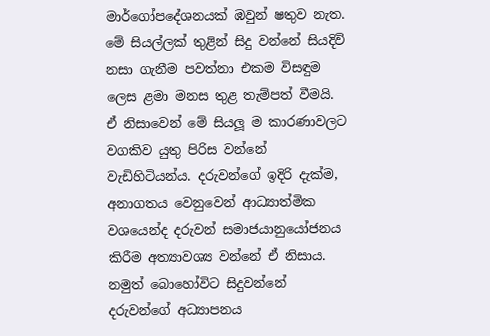මාර්ගෝපදේශනයක් ඹවුන් ෂතුව නැත. මේ සියල්ලක් තුළින් සිදු වන්නේ සියදිවි නසා ගැනීම පවත්නා එකම විසඳුම ලෙස ළමා මනස තුළ තැම්පත් වීමයි. ඒ නිසාවෙන් මේ සියලූ ම කාරණාවලට වගකිව යුතු පිරිස වන්නේ වැඩිහිටියන්ය. දරුවන්ගේ ඉදිරි දැක්ම, අනාගතය වෙනුවෙන් ආධ්‍යාත්මික වශයෙන්ද දරුවන් සමාජයානුයෝජනය කිරීම අත්‍යාවශ්‍ය වන්නේ ඒ නිසාය. නමුත් බොහෝවිට සිදුවන්නේ දරුවන්ගේ අධ්‍යාපනය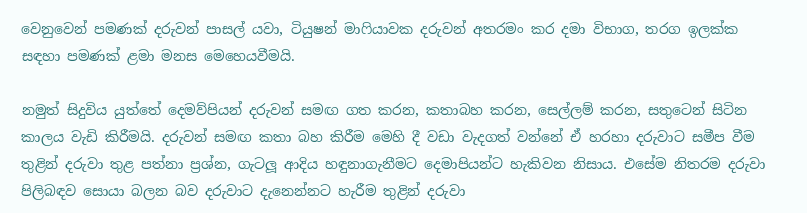වෙනුවෙන් පමණක් දරුවන් පාසල් යවා, ටියුෂන් මාෆියාවක දරුවන් අතරමං කර දමා විභාග, තරග ඉලක්ක සඳහා පමණක් ළමා මනස මෙහෙයවීමයි.

නමුත් සිදුවිය යුත්තේ දෙමව්පියන් දරුවන් සමඟ ගත කරන, කතාබහ කරන, සෙල්ලම් කරන, සතුටෙන් සිටින කාලය වැඩි කිරීමයි. දරුවන් සමඟ කතා බහ කිරීම මෙහි දී වඩා වැදගත් වන්නේ ඒ හරහා දරුවාට සමීප වීම තුළින් දරුවා තුළ පත්නා ප්‍රශ්න, ගැටලූ ආදිය හඳුනාගැනීමට දෙමාපියන්ට හැකිවන නිසාය. එසේම නිතරම දරුවා පිලිබඳව සොයා බලන බව දරුවාට දැනෙන්නට හැරීම තුළින් දරුවා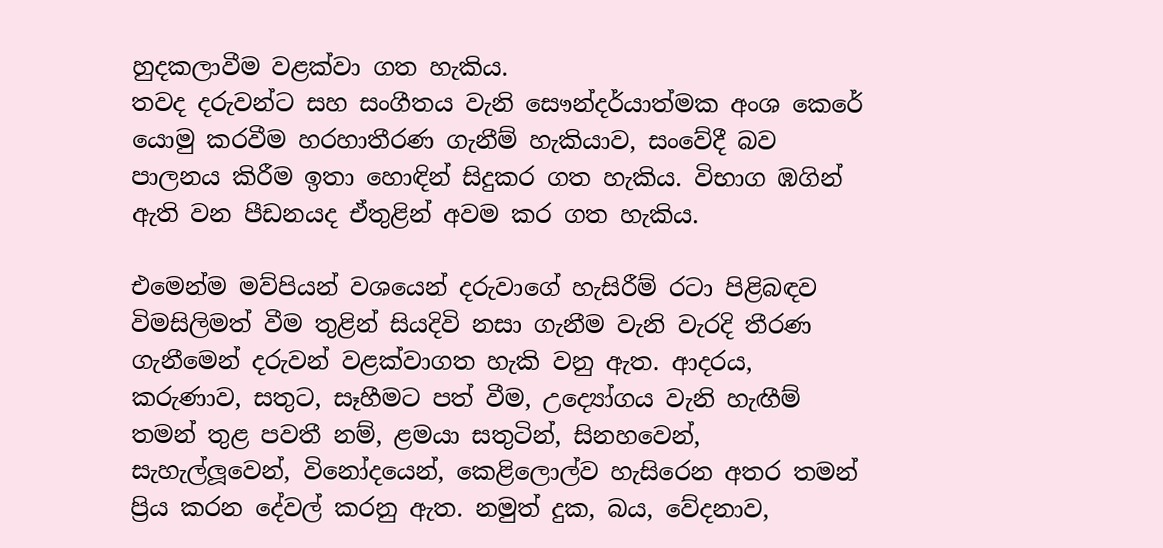හුදකලාවීම වළක්වා ගත හැකිය.
තවද දරුවන්ට සහ සංගීතය වැනි සෞන්දර්යාත්මක අංශ කෙරේ යොමු කරවීම හරහාතීරණ ගැනීම් හැකියාව, සංවේදී බව පාලනය කිරීම ඉතා හොඳින් සිදුකර ගත හැකිය. විභාග ඹගින් ඇති වන පීඩනයද ඒතුළින් අවම කර ගත හැකිය.

එමෙන්ම මව්පියන් වශයෙන් දරුවාගේ හැසිරීම් රටා පිළිබඳව විමසිලිමත් වීම තුළින් සියදිවි නසා ගැනීම වැනි වැරදි තීරණ ගැනීමෙන් දරුවන් වළක්වාගත හැකි වනු ඇත. ආදරය, කරුණාව, සතුට, සෑහීමට පත් වීම, උද්‍යෝගය වැනි හැඟීම් තමන් තුළ පවතී නම්, ළමයා සතුටින්, සිනහවෙන්, සැහැල්ලූවෙන්, විනෝදයෙන්, කෙළිලොල්ව හැසිරෙන අතර තමන් ප්‍රිය කරන දේවල් කරනු ඇත. නමුත් දුක, බය, වේදනාව,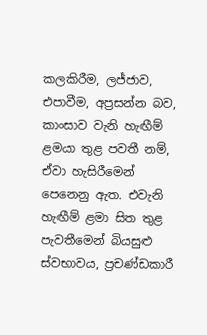කලකිරීම, ලජ්ජාව, එපාවීම, අප්‍රසන්න බව, කාංසාව වැනි හැඟීම් ළමයා තුළ පවතී නම්, ඒවා හැසිරීමෙන් පෙනෙනු ඇත. එවැනි හැඟීම් ළමා සිත තුළ පැවතීමෙන් බියසුළු ස්වභාවය, ප්‍රචණ්ඩකාරී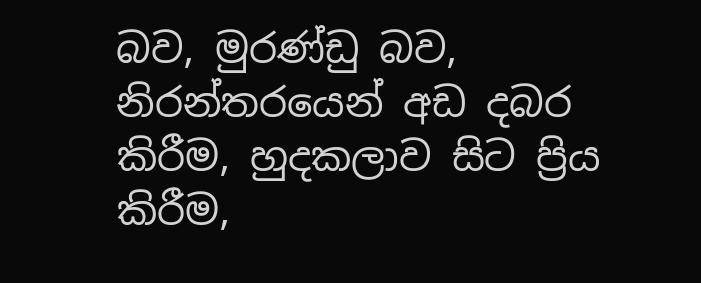බව, මුරණ්ඩු බව, නිරන්තරයෙන් අඩ දබර කිරීම, හුදකලාව සිට ප්‍රිය කිරීම,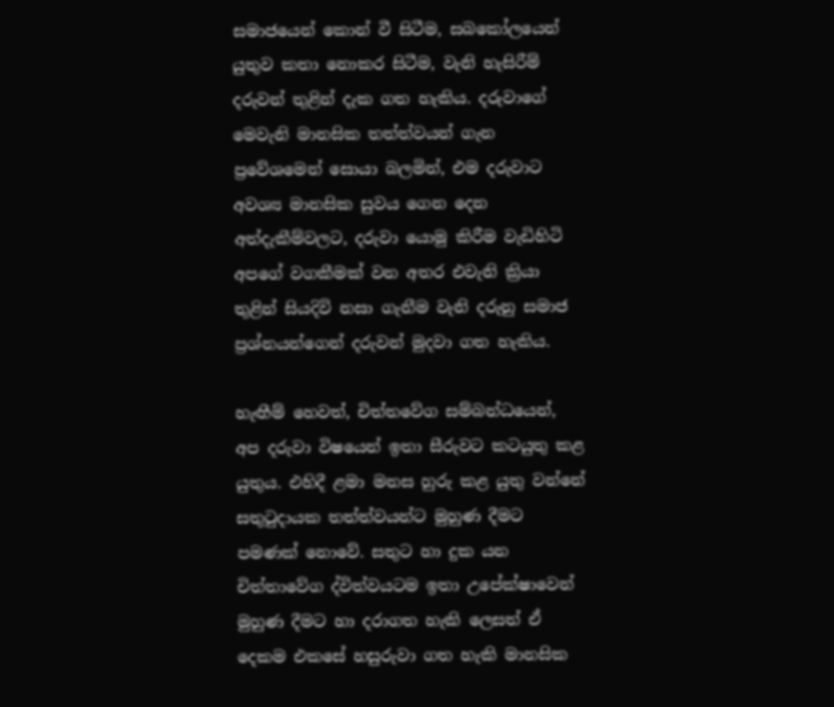සමාජයෙන් කොන් වී සිටීම, සබකෝලයෙන් යුතුව කතා නොකර සිටීම, වැනි හැසිරීම් දරුවන් තුළින් දැක ගත හැකිය. දරුවාගේ මෙවැනි මානසික තත්ත්වයන් ගැන ප්‍රවේශමෙන් සොයා බලමින්, එම දරුවාට අවශ්‍ය මානසික සුවය ගෙන දෙන අත්දැකීම්වලට, දරුවා යොමු කිරීම වැඩිහිටි අපගේ වගකීමක් වන අතර එවැනි ක්‍රියා තුළින් සියදිවි නසා ගැනීම වැනි දරුනු සමාජ ප්‍රශ්නයන්ගෙන් දරුවන් මුදවා ගත හැකිය.

හැඟීම් හෙවත්, චිත්තවේග සම්බන්ධයෙන්, අප දරුවා විෂයෙන් ඉතා සීරුවට කටයුතු කළ යුතුය. එහිදී ළමා මනස හුරු කළ යුතු වන්නේ සතුටුදායක තත්ත්වයන්ට මුහුණ දීමට පමණක් නොවේ. සතුට හා දුක යන චිත්තාවේග ද්විත්වයටම ඉතා උපේක්ෂාවෙන් මුහුණ දීමට හා දරාගත හැකි ලෙසත් ඒ දෙකම එකසේ හසුරුවා ගත හැකි මානසික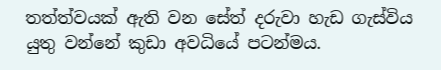තත්ත්වයක් ඇති වන සේත් දරුවා හැඩ ගැස්විය යුතු වන්නේ කුඩා අවධියේ පටන්මය.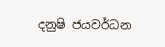දනුෂි ජයවර්ධන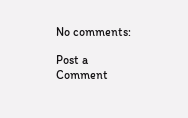No comments:

Post a Comment